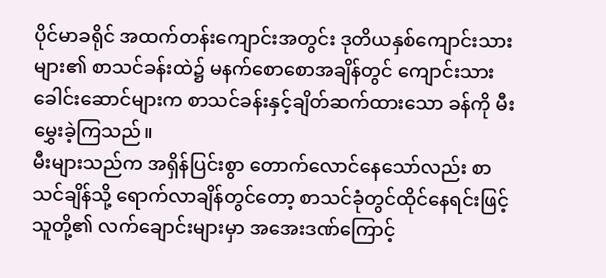ပိုင်မာခရိုင် အထက်တန်းကျောင်းအတွင်း ဒုတိယနှစ်ကျောင်းသားများ၏ စာသင်ခန်းထဲ၌ မနက်စောစောအချိန်တွင် ကျောင်းသားခေါင်းဆောင်များက စာသင်ခန်းနှင့်ချိတ်ဆက်ထားသော ခန်ကို မီးမွှေးခဲ့ကြသည်။
မီးများသည်က အရှိန်ပြင်းစွာ တောက်လောင်နေသော်လည်း စာသင်ချိန်သို့ ရောက်လာချိန်တွင်တော့ စာသင်ခုံတွင်ထိုင်နေရင်းဖြင့် သူတို့၏ လက်ချောင်းများမှာ အအေးဒဏ်ကြောင့်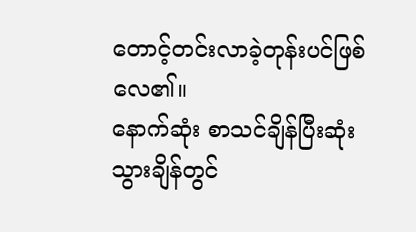တောင့်တင်းလာခဲ့တုန်းပင်ဖြစ်လေ၏။
နောက်ဆုံး စာသင်ချိန်ပြီးဆုံးသွားချိန်တွင်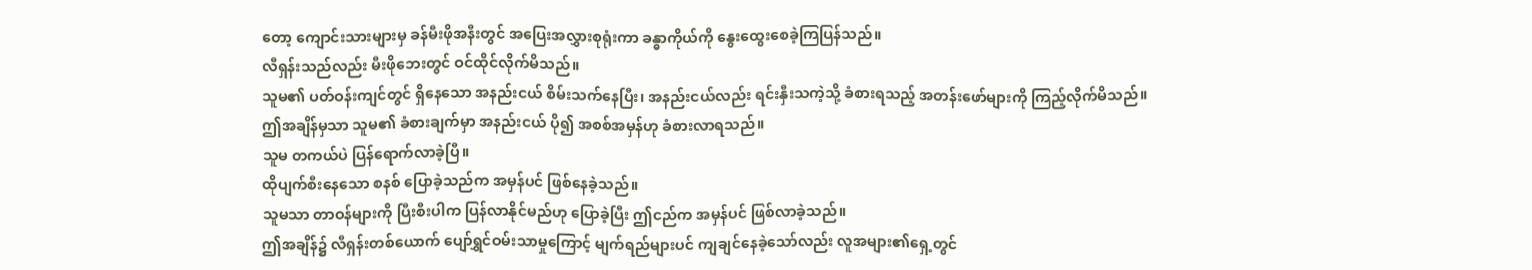တော့ ကျောင်းသားများမှ ခန်မီးဖိုအနီးတွင် အပြေးအလွှားစုရုံးကာ ခန္ဓာကိုယ်ကို နွေးထွေးစေခဲ့ကြပြန်သည်။
လီရှန်းသည်လည်း မီးဖိုဘေးတွင် ဝင်ထိုင်လိုက်မိသည်။
သူမ၏ ပတ်ဝန်းကျင်တွင် ရှိနေသော အနည်းငယ် စိမ်းသက်နေပြီး၊ အနည်းငယ်လည်း ရင်းနှီးသကဲ့သို့ ခံစားရသည့် အတန်းဖော်များကို ကြည့်လိုက်မိသည်။
ဤအချိန်မှသာ သူမ၏ ခံစားချက်မှာ အနည်းငယ် ပို၍ အစစ်အမှန်ဟု ခံစားလာရသည်။
သူမ တကယ်ပဲ ပြန်ရောက်လာခဲ့ပြီ။
ထိုပျက်စီးနေသော စနစ် ပြောခဲ့သည်က အမှန်ပင် ဖြစ်နေခဲ့သည်။
သူမသာ တာဝန်များကို ပြီးစီးပါက ပြန်လာနိုင်မည်ဟု ပြောခဲ့ပြီး ဤငည်က အမှန်ပင် ဖြစ်လာခဲ့သည်။
ဤအချိန်၌ လီရှန်းတစ်ယောက် ပျော်ရွှင်ဝမ်းသာမှုကြောင့် မျက်ရည်များပင် ကျချင်နေခဲ့သော်လည်း လူအများ၏ရှေ့တွင်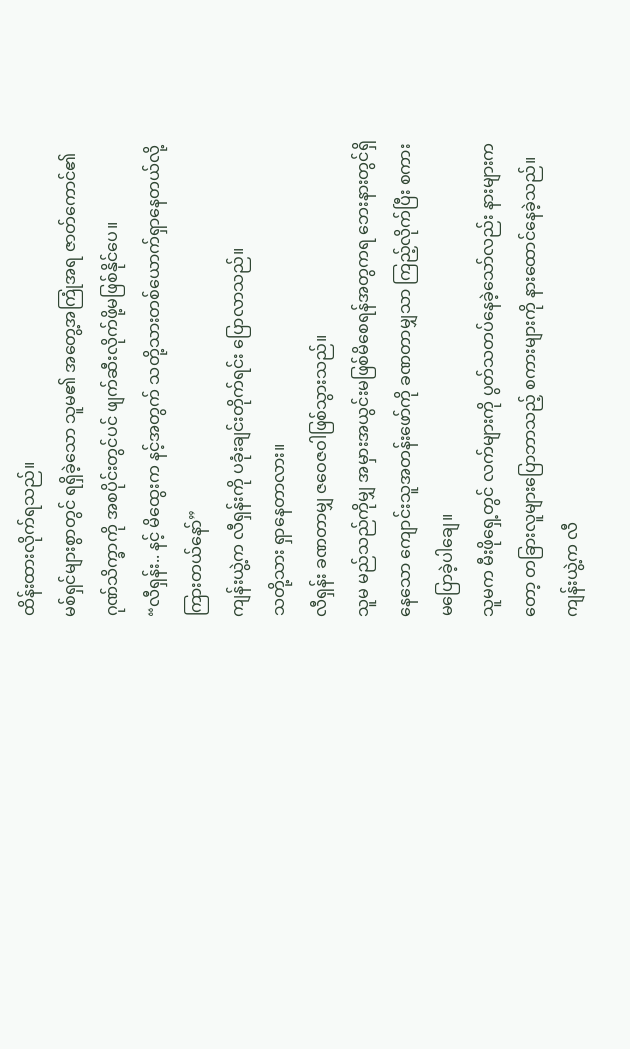ထိန်းထားလိုက်ရသည်။
မစ်ရှင်များစွာတွင် ရရှိခဲ့သော သူမ၏ အတွေ့အကြုံအရ ဇာတ်ကောင်၏ ဂုဏ်သိက္ခာကို အစပိုင်းတွင်ပင် ဖျက်ဆီးလိုက်ဖို့မဖြစ်နိုင်ပေ။
“လီရှန်း.. နင့် မိထွေးက နင့်အတွက် သတို့သားတစ်ယောက်ရှာနေတယ်လို့ ကြားတယ်နော်”
ကျန်းယွဲ့က လီရှန်းကို ပခုံးချင်းတိုက်ရင်း ပြောလာသည်။
သတို့သား ရှာနေတာလား။
လီရှန်း ခဏတာမျှ ဇဝေဇဝါဖြစ်သွားသည်။
သူမ မည်သည်ကိုမျှ အမှားအယွင်းမဖြစ်မိစေရန်အတွကရ ဘေးနားတွင်ရှိနေသော ကျောင်းသူအတန်းဖော်ကို ခဏတာမျှသာ ကြည့်လိုက်ပြီး စကားမပြောခဲ့ပါချေ။
သူမက မီးဖိုရှေ့တွင် လက်များကို ပွတ်သတပ်နေခဲ့သော်လည်း နားများကတော့ တခြားလူများပြောဘာသည့် စကားများကို နားထောင်နေခဲ့သည်။
ကျန်းယွဲ့က လီ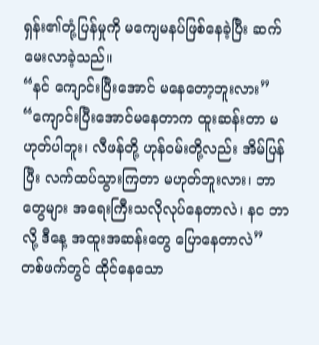ရှန်း၏တုံ့ပြန်မှုကို မကျေမနပ်ဖြစ်နေခဲ့ပြီး ဆက်မေးလာခဲ့သည်။
“နင် ကျောင်းပြီးအောင် မနေတော့ဘူးလား”
“ကျောင်းပြီးအောင်မနေတာက ထူးဆန်းတာ မဟုတ်ပါဘူး၊ လီဖန်တို့ ဟုန်ဝမ်းတို့လည်း အိမ်ပြန်ပြီး လက်ထပ်သွားကြတာ မဟုတ်ဘူးလား၊ ဘာတွေများ အရေးကြီးသလိုလုပ်နေတာလဲ၊ နင ဘာလို့ ဒီနေ့ အထူးအဆန်းတွေ ပြောနေတာလဲ”
တစ်ဖက်တွင် ထိုင်နေသော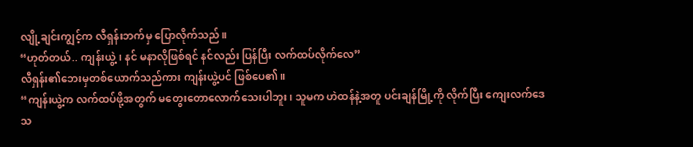လျို့ချင်းကျွင့်က လီရှန်းဘက်မှ ပြောလိုက်သည်။
“ဟုတ်တယ်.. ကျန်းယွဲ့၊ နင် မနာလိုဖြစ်ရင် နင်လည်း ပြန်ပြီး လက်ထပ်လိုက်လေ”
လီရှန်း၏ဘေးမှတစ်ယောက်သည်ကား ကျန်းယွဲ့ပင် ဖြစ်ပေ၏။
“ကျန်းယွဲ့က လက်ထပ်ဖို့အတွက် မတွေးတောလောက်သေးပါဘူး၊ သူမက ဟဲထန်နဲ့အတူ ပင်းချန်မြို့ကို လိုက်ပြီး ကျေးလက်ဒေသ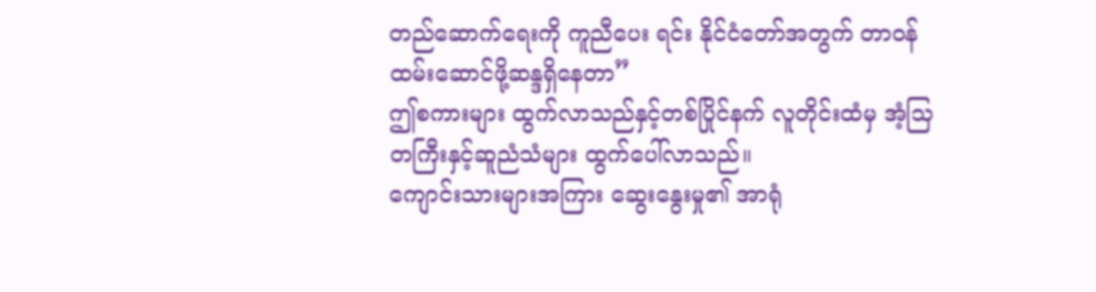တည်ဆောက်ရေးကို ကူညီပေး ရင်း နိုင်ငံတော်အတွက် တာဝန်ထမ်းဆောင်ဖို့ဆန္ဒရှိနေတာ”
ဤစကားများ ထွက်လာသည်နှင့်တစ်ပြိုင်နက် လူတိုင်းထံမှ အံ့သြတကြီးနှင့်ဆူညံသံများ ထွက်ပေါ်လာသည်။
ကျောင်းသားများအကြား ဆွေးနွေးမှု၏ အာရုံ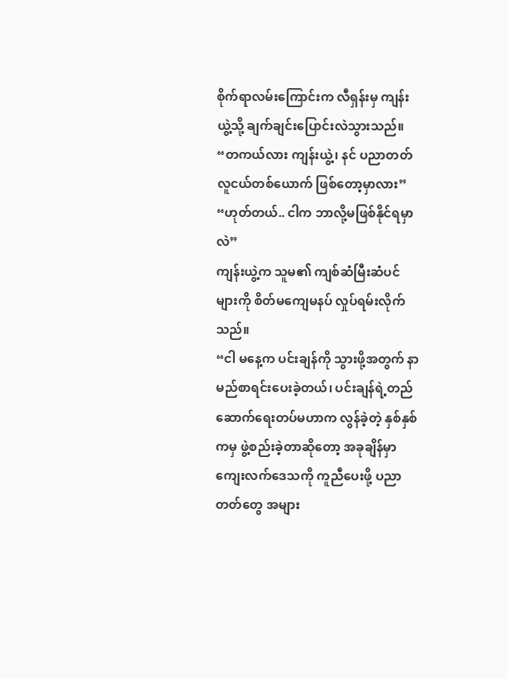စိုက်ရာလမ်းကြောင်းက လီရှန်းမှ ကျန်းယွဲ့သို့ ချက်ချင်းပြောင်းလဲသွားသည်။
“တကယ်လား ကျန်းယွဲ့၊ နင် ပညာတတ်လူငယ်တစ်ယောက် ဖြစ်တော့မှာလား”
“ဟုတ်တယ်.. ငါက ဘာလို့မဖြစ်နိုင်ရမှာလဲ”
ကျန်းယွဲ့က သူမ၏ ကျစ်ဆံမြီးဆံပင်များကို စိတ်မကျေမနပ် လှုပ်ရမ်းလိုက်သည်။
“ငါ မနေ့က ပင်းချန်ကို သွားဖို့အတွက် နာမည်စာရင်းပေးခဲ့တယ်၊ ပင်းချန်ရဲ့တည်ဆောက်ရေးတပ်မဟာက လွန်ခဲ့တဲ့ နှစ်နှစ်ကမှ ဖွဲ့စည်းခဲ့တာဆိုတော့ အခုချိန်မှာ ကျေးလက်ဒေသကို ကူညီပေးဖို့ ပညာတတ်တွေ အများ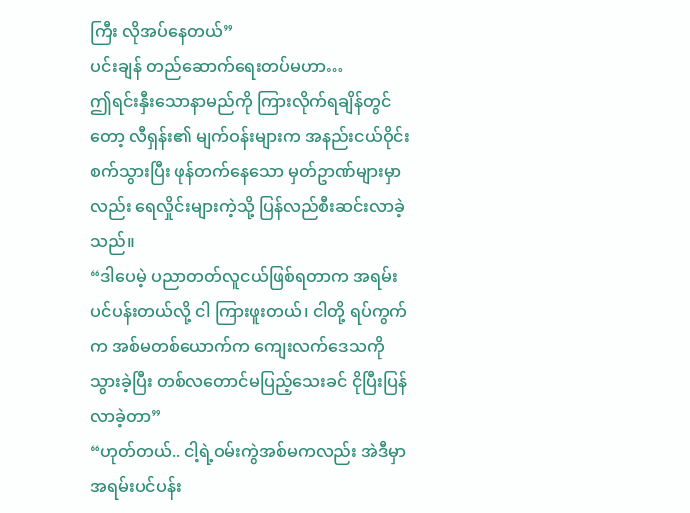ကြီး လိုအပ်နေတယ်”
ပင်းချန် တည်ဆောက်ရေးတပ်မဟာ…
ဤရင်းနှီးသောနာမည်ကို ကြားလိုက်ရချိန်တွင်တော့ လီရှန်း၏ မျက်ဝန်းများက အနည်းငယ်ဝိုင်းစက်သွားပြီး ဖုန်တက်နေသော မှတ်ဥာဏ်များမှာလည်း ရေလှိုင်းများကဲ့သို့ ပြန်လည်စီးဆင်းလာခဲ့သည်။
“ဒါပေမဲ့ ပညာတတ်လူငယ်ဖြစ်ရတာက အရမ်းပင်ပန်းတယ်လို့ ငါ ကြားဖူးတယ်၊ ငါတို့ ရပ်ကွက်က အစ်မတစ်ယောက်က ကျေးလက်ဒေသကို သွားခဲ့ပြီး တစ်လတောင်မပြည့်သေးခင် ငိုပြီးပြန်လာခဲ့တာ”
“ဟုတ်တယ်.. ငါ့ရဲ့ဝမ်းကွဲအစ်မကလည်း အဲဒီမှာ အရမ်းပင်ပန်း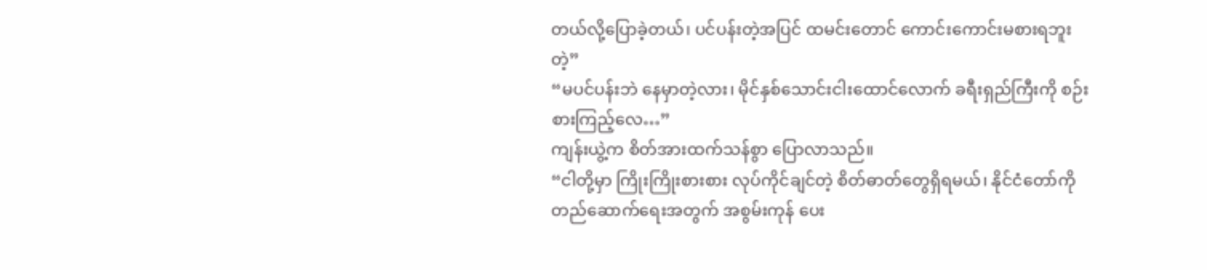တယ်လို့ပြောခဲ့တယ်၊ ပင်ပန်းတဲ့အပြင် ထမင်းတောင် ကောင်းကောင်းမစားရဘူးတဲ့”
“မပင်ပန်းဘဲ နေမှာတဲ့လား၊ မိုင်နှစ်သောင်းငါးထောင်လောက် ခရီးရှည်ကြီးကို စဉ်းစားကြည့်လေ…”
ကျန်းယွဲ့က စိတ်အားထက်သန်စွာ ပြောလာသည်။
“ငါတို့မှာ ကြိုးကြိုးစားစား လုပ်ကိုင်ချင်တဲ့ စိတ်ဓာတ်တွေရှိရမယ်၊ နိုင်ငံတော်ကို တည်ဆောက်ရေးအတွက် အစွမ်းကုန် ပေး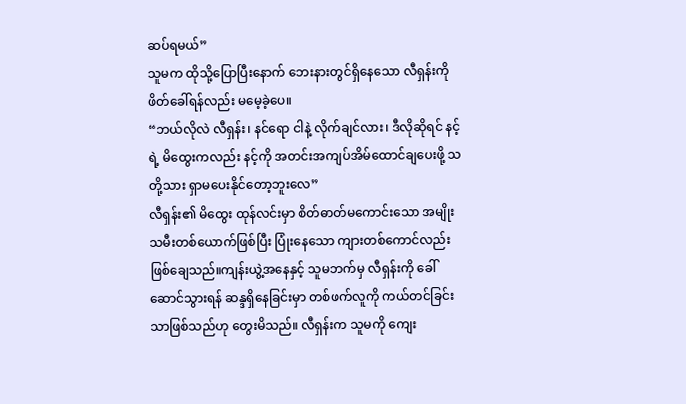ဆပ်ရမယ်”
သူမက ထိုသို့ပြောပြီးနောက် ဘေးနားတွင်ရှိနေသော လီရှန်းကို ဖိတ်ခေါ်ရန်လည်း မမေ့ခဲ့ပေ။
“ဘယ်လိုလဲ လီရှန်း၊ နင်ရော ငါနဲ့ လိုက်ချင်လား၊ ဒီလိုဆိုရင် နင့်ရဲ့ မိထွေးကလည်း နင့်ကို အတင်းအကျပ်အိမ်ထောင်ချပေးဖို့ သတို့သား ရှာမပေးနိုင်တော့ဘူးလေ”
လီရှန်း၏ မိထွေး ထုန်လင်းမှာ စိတ်ဓာတ်မကောင်းသော အမျိုးသမီးတစ်ယောက်ဖြစ်ပြီး ပြုံးနေသော ကျားတစ်ကောင်လည်းဖြစ်ချေသည်။ကျန်းယွဲ့အနေနှင့် သူမဘက်မှ လီရှန်းကို ခေါ်ဆောင်သွားရန် ဆန္ဒရှိနေခြင်းမှာ တစ်ဖက်လူကို ကယ်တင်ခြင်းသာဖြစ်သည်ဟု တွေးမိသည်။ လီရှန်းက သူမကို ကျေး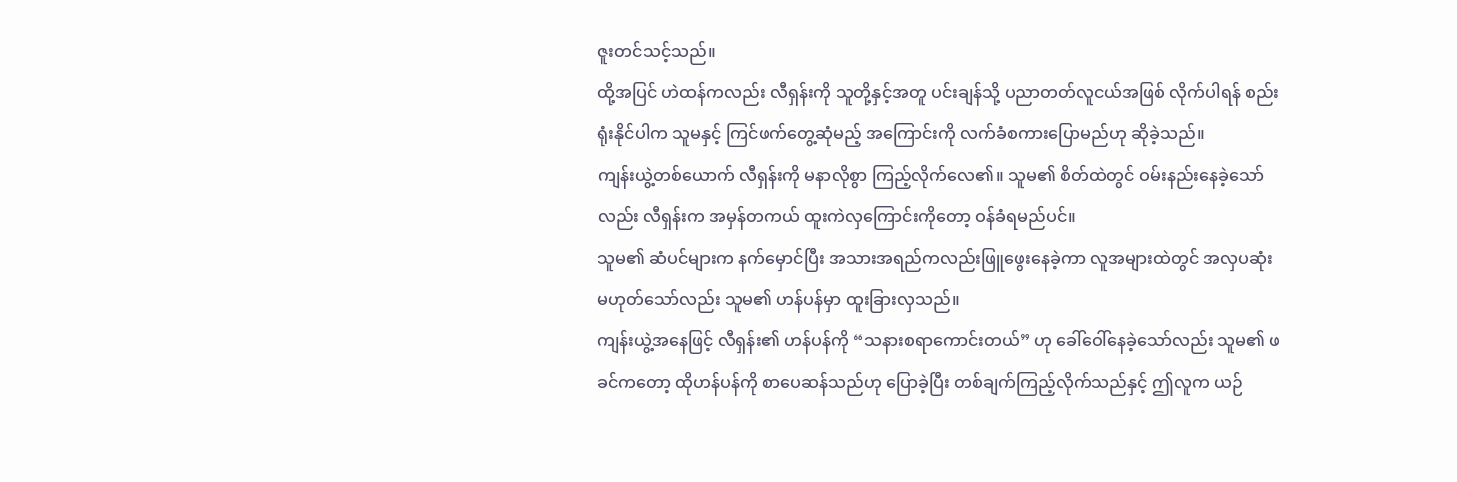ဇူးတင်သင့်သည်။
ထို့အပြင် ဟဲထန်ကလည်း လီရှန်းကို သူတို့နှင့်အတူ ပင်းချန်သို့ ပညာတတ်လူငယ်အဖြစ် လိုက်ပါရန် စည်းရုံးနိုင်ပါက သူမနှင့် ကြင်ဖက်တွေ့ဆုံမည့် အကြောင်းကို လက်ခံစကားပြောမည်ဟု ဆိုခဲ့သည်။
ကျန်းယွဲ့တစ်ယောက် လီရှန်းကို မနာလိုစွာ ကြည့်လိုက်လေ၏။ သူမ၏ စိတ်ထဲတွင် ဝမ်းနည်းနေခဲ့သော်လည်း လီရှန်းက အမှန်တကယ် ထူးကဲလှကြောင်းကိုတော့ ဝန်ခံရမည်ပင်။
သူမ၏ ဆံပင်များက နက်မှောင်ပြီး အသားအရည်ကလည်းဖြူဖွေးနေခဲ့ကာ လူအများထဲတွင် အလှပဆုံး မဟုတ်သော်လည်း သူမ၏ ဟန်ပန်မှာ ထူးခြားလှသည်။
ကျန်းယွဲ့အနေဖြင့် လီရှန်း၏ ဟန်ပန်ကို “သနားစရာကောင်းတယ်” ဟု ခေါ်ဝေါ်နေခဲ့သော်လည်း သူမ၏ ဖခင်ကတော့ ထိုဟန်ပန်ကို စာပေဆန်သည်ဟု ပြောခဲ့ပြီး တစ်ချက်ကြည့်လိုက်သည်နှင့် ဤလူက ယဉ်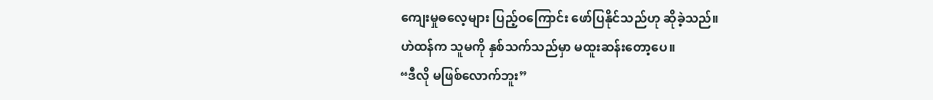ကျေးမှုဓလေ့များ ပြည့်ဝကြောင်း ဖော်ပြနိုင်သည်ဟု ဆိုခဲ့သည်။
ဟဲထန်က သူမကို နှစ်သက်သည်မှာ မထူးဆန်းတော့ပေ။
“ဒီလို မဖြစ်လောက်ဘူး”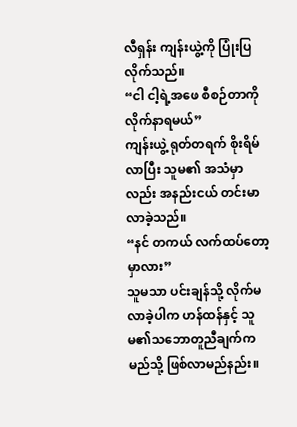လီရှန်း ကျန်းယွဲ့ကို ပြုံးပြလိုက်သည်။
“ငါ ငါ့ရဲ့အဖေ စီစဉ်တာကို လိုက်နာရမယ်”
ကျန်းယွဲ့ ရုတ်တရက် စိုးရိမ်လာပြီး သူမ၏ အသံမှာလည်း အနည်းငယ် တင်းမာလာခဲ့သည်။
“နင် တကယ် လက်ထပ်တော့မှာလား”
သူမသာ ပင်းချန်သို့ လိုက်မလာခဲ့ပါက ဟန်ထန်နှင့် သူမ၏သဘောတူညီချက်က မည်သို့ ဖြစ်လာမည်နည်း။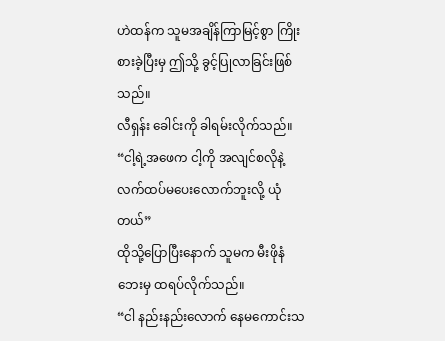ဟဲထန်က သူမအချိန်ကြာမြင့်စွာ ကြိုးစားခဲ့ပြီးမှ ဤသို့ ခွင့်ပြုလာခြင်းဖြစ်သည်။
လီရှန်း ခေါင်းကို ခါရမ်းလိုက်သည်။
“ငါ့ရဲ့အဖေက ငါ့ကို အလျင်စလိုနဲ့ လက်ထပ်မပေးလောက်ဘူးလို့ ယုံတယ်”
ထိုသို့ပြောပြီးနောက် သူမက မီးဖိုနံဘေးမှ ထရပ်လိုက်သည်။
“ငါ နည်းနည်းလောက် နေမကောင်းသ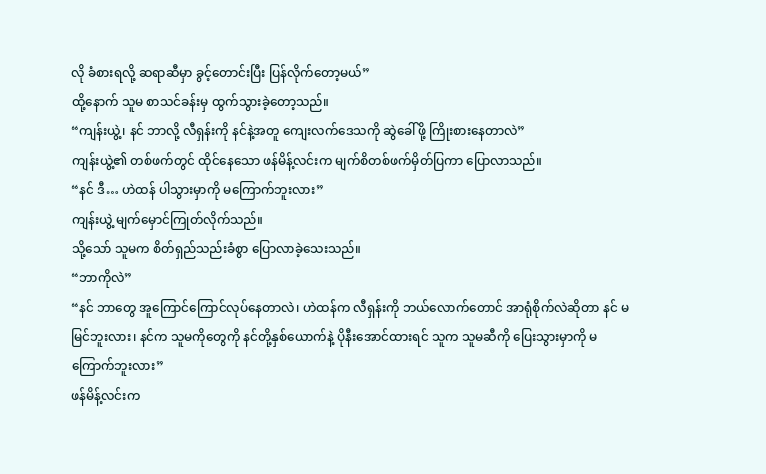လို ခံစားရလို့ ဆရာဆီမှာ ခွင့်တောင်းပြီး ပြန်လိုက်တော့မယ်”
ထို့နောက် သူမ စာသင်ခန်းမှ ထွက်သွားခဲ့တော့သည်။
“ကျန်းယွဲ့၊ နင် ဘာလို့ လီရှန်းကို နင်နဲ့အတူ ကျေးလက်ဒေသကို ဆွဲခေါ်ဖို့ ကြိုးစားနေတာလဲ”
ကျန်းယွဲ့၏ တစ်ဖက်တွင် ထိုင်နေသော ဖန်မိန့်လင်းက မျက်စိတစ်ဖက်မှိတ်ပြကာ ပြောလာသည်။
“နင် ဒီ… ဟဲထန် ပါသွားမှာကို မကြောက်ဘူးလား”
ကျန်းယွဲ့ မျက်မှောင်ကြုတ်လိုက်သည်။
သို့သော် သူမက စိတ်ရှည်သည်းခံစွာ ပြောလာခဲ့သေးသည်။
“ဘာကိုလဲ”
“နင် ဘာတွေ အူကြောင်ကြောင်လုပ်နေတာလဲ၊ ဟဲထန်က လီရှန်းကို ဘယ်လောက်တောင် အာရုံစိုက်လဲဆိုတာ နင် မမြင်ဘူးလား၊ နင်က သူမကိုတွေကို နင်တို့နှစ်ယောက်နဲ့ ပိုနီးအောင်ထားရင် သူက သူမဆီကို ပြေးသွားမှာကို မကြောက်ဘူးလား”
ဖန်မိန့်လင်းက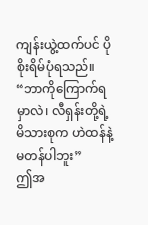ကျန်းယွဲ့ထက်ပင် ပိုစိုးရိမ်ပုံရသည်။
“ဘာကိုကြောက်ရမှာလဲ၊ လီရှန်းတို့ရဲ့မိသားစုက ဟဲထန်နဲ့ မတန်ပါဘူး”
ဤအ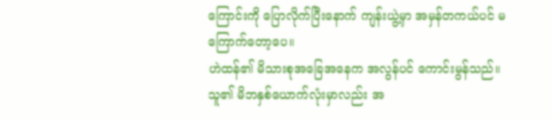ကြောင်းကို ပြောလိုက်ပြီးနောက် ကျန်းယွဲ့မှာ အမှန်တကယ်ပင် မကြောက်တော့ပေ။
ဟဲထန်၏ မိသားစုအခြေအနေက အလွန်ပင် ကောင်းမွန်သည်။
သူ၏ မိဘနှစ်ယောက်လုံးမှာလည်း အ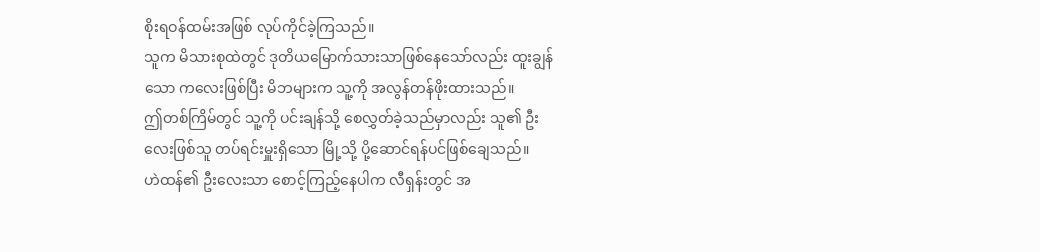စိုးရဝန်ထမ်းအဖြစ် လုပ်ကိုင်ခဲ့ကြသည်။
သူက မိသားစုထဲတွင် ဒုတိယမြောက်သားသာဖြစ်နေသော်လည်း ထူးချွန်သော ကလေးဖြစ်ပြီး မိဘများက သူ့ကို အလွန်တန်ဖိုးထားသည်။
ဤတစ်ကြိမ်တွင် သူ့ကို ပင်းချန်သို့ စေလွှတ်ခဲ့သည်မှာလည်း သူ၏ ဦးလေးဖြစ်သူ တပ်ရင်းမှူးရှိသော မြို့သို့ ပို့ဆောင်ရန်ပင်ဖြစ်ချေသည်။
ဟဲထန်၏ ဦးလေးသာ စောင့်ကြည့်နေပါက လီရှန်းတွင် အ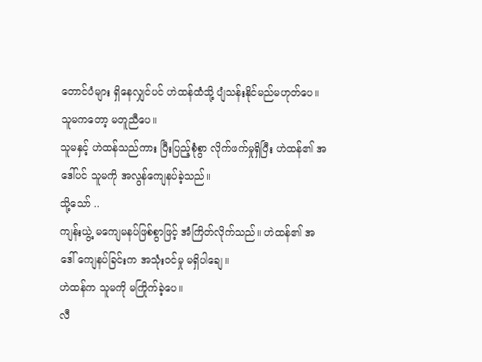တောင်ပံများ ရှိနေလျှင်ပင် ဟဲထန်ထံသို့ ပျံသန်းနိုင်မည်မဟုတ်ပေ။
သူမကတော့ မတူညီပေ။
သူမနှင့် ဟဲထန်သည်ကား ပြီးပြည့်စုံစွာ လိုက်ဖက်မှုရှိပြီး ဟဲထန်၏ အဒေါ်ပင် သူမကို အလွန်ကျေနပ်ခဲ့သည်။
သို့သော် ..
ကျန်းယွဲ့ မကျေမနပ်ဖြစ်စွာဖြင့် အံကြိတ်လိုက်သည်။ ဟဲထန်၏ အဒေါ် ကျေနပ်ခြင်းက အသုံးဝင်မှု မရှိပါချေ။
ဟဲထန်က သူမကို မကြိုက်ခဲ့ပေ။
လီ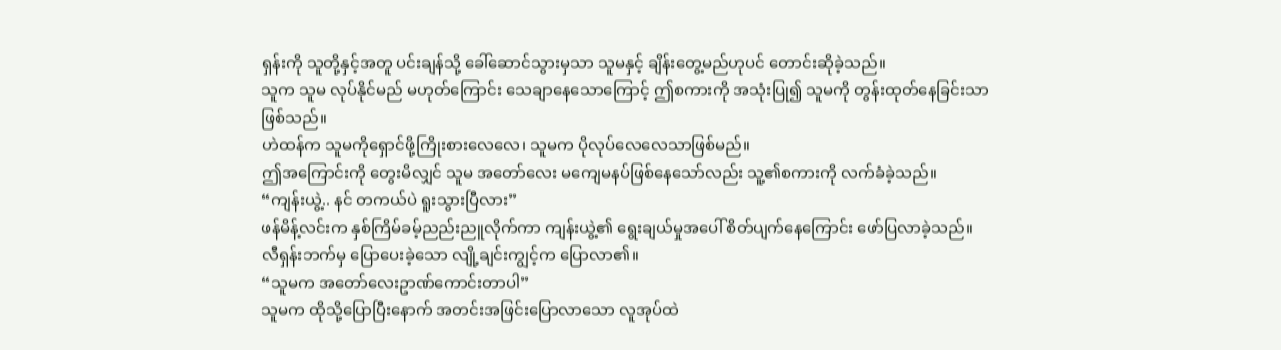ရှန်းကို သူတို့နှင့်အတူ ပင်းချန်သို့ ခေါ်ဆောင်သွားမှသာ သူမနှင့် ချိန်းတွေ့မည်ဟုပင် တောင်းဆိုခဲ့သည်။
သူက သူမ လုပ်နိုင်မည် မဟုတ်ကြောင်း သေချာနေသောကြောင့် ဤစကားကို အသုံးပြု၍ သူမကို တွန်းထုတ်နေခြင်းသာဖြစ်သည်။
ဟဲထန်က သူမကိုရှောင်ဖို့ကြိုးစားလေလေ၊ သူမက ပိုလုပ်လေလေသာဖြစ်မည်။
ဤအကြောင်းကို တွေးမိလျှင် သူမ အတော်လေး မကျေမနပ်ဖြစ်နေသော်လည်း သူ့၏စကားကို လက်ခံခဲ့သည်။
“ကျန်းယွဲ့.. နင် တကယ်ပဲ ရူးသွားပြီလား”
ဖန်မိန့်လင်းက နှစ်ကြိမ်ခမ့်ညည်းညူလိုက်ကာ ကျန်းယွဲ့၏ ရွေးချယ်မှုအပေါ် စိတ်ပျက်နေကြောင်း ဖော်ပြလာခဲ့သည်။
လီရှန်းဘက်မှ ပြောပေးခဲ့သော လျို့ချင်းကျွင့်က ပြောလာ၏။
“သူမက အတော်လေးဥာဏ်ကောင်းတာပါ”
သူမက ထိုသို့ပြောပြီးနောက် အတင်းအဖြင်းပြောလာသော လူအုပ်ထဲ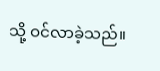သို့ ဝင်လာခဲ့သည်။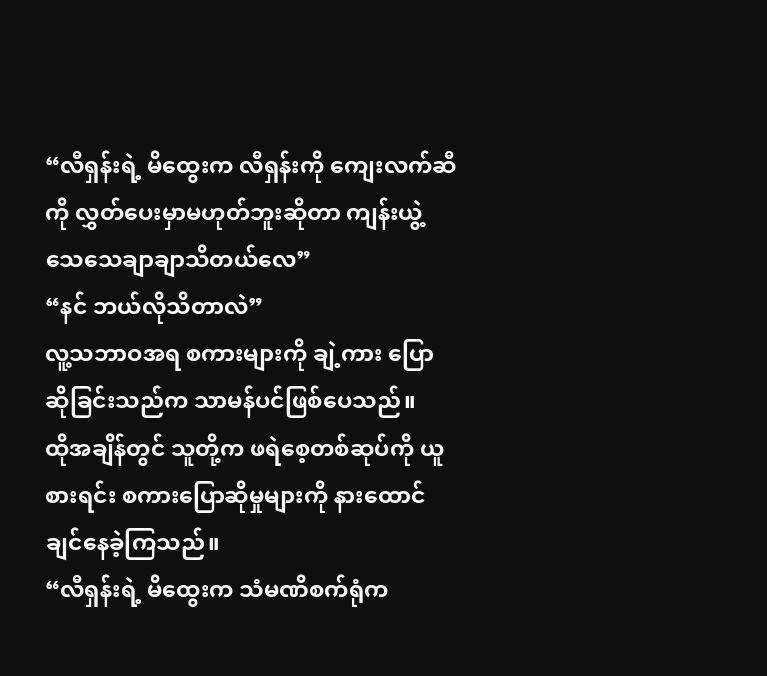“လီရှန်းရဲ့ မိထွေးက လီရှန်းကို ကျေးလက်ဆီကို လွှတ်ပေးမှာမဟုတ်ဘူးဆိုတာ ကျန်းယွဲ့ သေသေချာချာသိတယ်လေ”
“နင် ဘယ်လိုသိတာလဲ”
လူ့သဘာဝအရ စကားများကို ချဲ့ကား ပြောဆိုခြင်းသည်က သာမန်ပင်ဖြစ်ပေသည်။
ထိုအချိန်တွင် သူတို့က ဖရဲစေ့တစ်ဆုပ်ကို ယူစားရင်း စကားပြောဆိုမှုများကို နားထောင်ချင်နေခဲ့ကြသည်။
“လီရှန်းရဲ့ မိထွေးက သံမဏိစက်ရုံက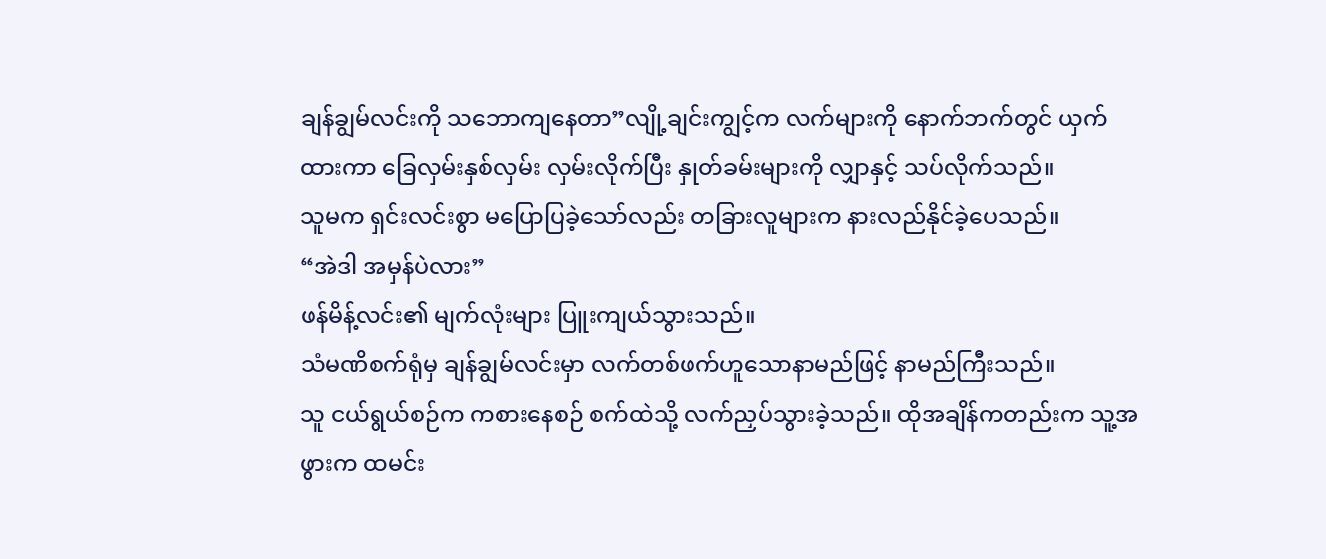ချန်ချွမ်လင်းကို သဘောကျနေတာ”လျို့ချင်းကျွင့်က လက်များကို နောက်ဘက်တွင် ယှက်ထားကာ ခြေလှမ်းနှစ်လှမ်း လှမ်းလိုက်ပြီး နှုတ်ခမ်းများကို လျှာနှင့် သပ်လိုက်သည်။
သူမက ရှင်းလင်းစွာ မပြောပြခဲ့သော်လည်း တခြားလူများက နားလည်နိုင်ခဲ့ပေသည်။
“အဲဒါ အမှန်ပဲလား”
ဖန်မိန့်လင်း၏ မျက်လုံးများ ပြူးကျယ်သွားသည်။
သံမဏိစက်ရုံမှ ချန်ချွမ်လင်းမှာ လက်တစ်ဖက်ဟူသောနာမည်ဖြင့် နာမည်ကြီးသည်။
သူ ငယ်ရွယ်စဉ်က ကစားနေစဉ် စက်ထဲသို့ လက်ညှပ်သွားခဲ့သည်။ ထိုအချိန်ကတည်းက သူ့အဖွားက ထမင်း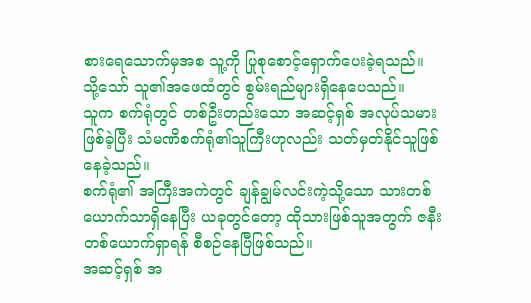စားရေသောက်မှအစ သူ့ကို ပြုစုစောင့်ရှောက်ပေးခဲ့ရသည်။
သို့သော် သူ၏အဖေထံတွင် စွမ်းရည်များရှိနေပေသည်။
သူက စက်ရုံတွင် တစ်ဦးတည်းသော အဆင့်ရှစ် အလုပ်သမားဖြစ်ခဲ့ပြီး သံမဏိစက်ရုံ၏သူကြီးဟုလည်း သတ်မှတ်နိုင်သူဖြစ်နေခဲ့သည်။
စက်ရုံ၏ အကြီးအကဲတွင် ချန်ချွမ်လင်းကဲ့သို့သော သားတစ်ယောက်သာရှိနေပြီး ယခုတွင်တော့ ထိုသားဖြစ်သူအတွက် ဇနီးတစ်ယောက်ရှာရန် စီစဉ်နေပြီဖြစ်သည်။
အဆင့်ရှစ် အ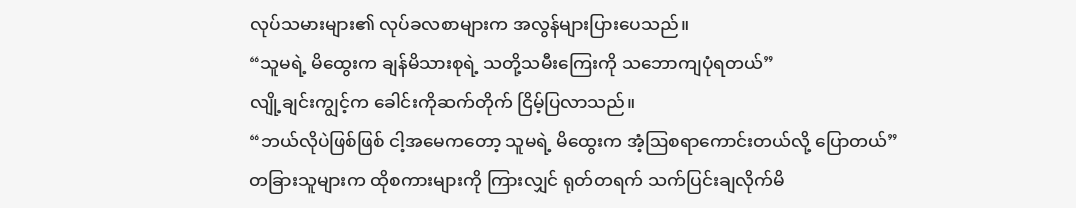လုပ်သမားများ၏ လုပ်ခလစာများက အလွန်များပြားပေသည်။
“သူမရဲ့ မိထွေးက ချန်မိသားစုရဲ့ သတို့သမီးကြေးကို သဘောကျပုံရတယ်”
လျို့ချင်းကျွင့်က ခေါင်းကိုဆက်တိုက် ငြိမ့်ပြလာသည်။
“ဘယ်လိုပဲဖြစ်ဖြစ် ငါ့အမေကတော့ သူမရဲ့ မိထွေးက အံ့ဩစရာကောင်းတယ်လို့ ပြောတယ်”
တခြားသူများက ထိုစကားများကို ကြားလျှင် ရုတ်တရက် သက်ပြင်းချလိုက်မိ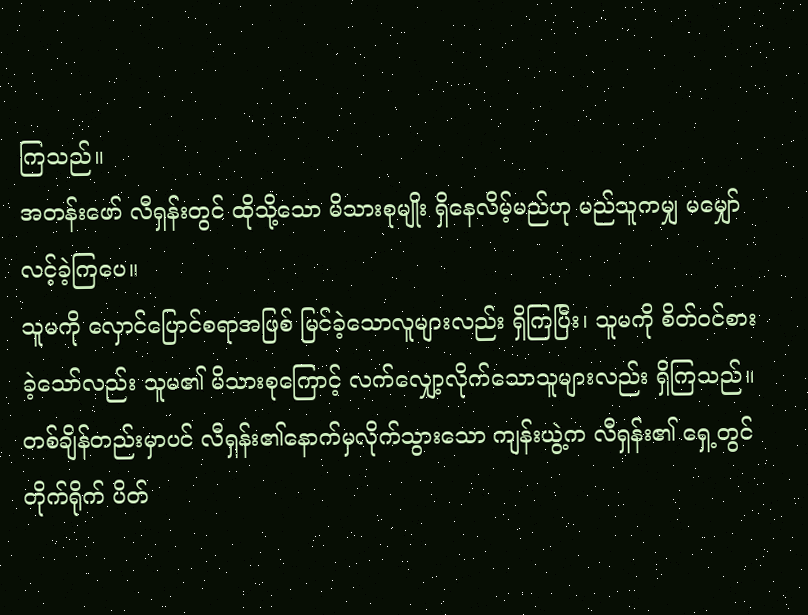ကြသည်။
အတန်းဖော် လီရှန်းတွင် ထိုသို့သော မိသားစုမျိုး ရှိနေလိမ့်မည်ဟု မည်သူကမျှ မမျှော်လင့်ခဲ့ကြပေ။
သူမကို လှောင်ပြောင်စရာအဖြစ် မြင်ခဲ့သောလူများလည်း ရှိကြပြီး၊ သူမကို စိတ်ဝင်စားခဲ့သော်လည်း သူမ၏ မိသားစုကြောင့် လက်လျှော့လိုက်သောသူများလည်း ရှိကြသည်။
တစ်ချိန်တည်းမှာပင် လီရှန်း၏နောက်မှလိုက်သွားသော ကျန်းယွဲ့က လီရှန်း၏ ရှေ့တွင် တိုက်ရိုက် ပိတ်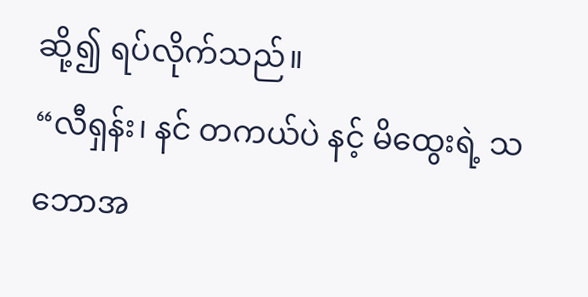ဆို့၍ ရပ်လိုက်သည်။
“လီရှန်း၊ နင် တကယ်ပဲ နင့် မိထွေးရဲ့ သဘောအ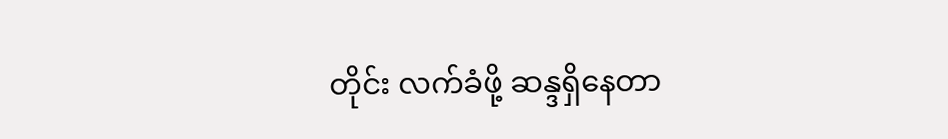တိုင်း လက်ခံဖို့ ဆန္ဒရှိနေတာ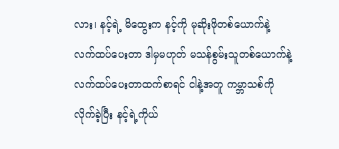လား၊ နင့်ရဲ့ မိထွေးက နင့်ကို မုဆိုးဖိုတစ်ယောက်နဲ့ လက်ထပ်ပေးတာ ဒါမှမဟုတ် မသန်စွမ်းသူတစ်ယောက်နဲ့ လက်ထပ်ပေးတာထက်စာရင် ငါနဲ့အတူ ကမ္ဘာသစ်ကို လိုက်ခဲ့ပြီး နင့်ရဲ့ကိုယ်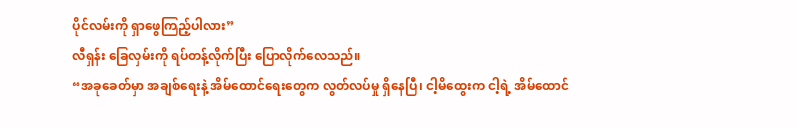ပိုင်လမ်းကို ရှာဖွေကြည့်ပါလား”
လီရှန်း ခြေလှမ်းကို ရပ်တန့်လိုက်ပြီး ပြောလိုက်လေသည်။
“အခုခေတ်မှာ အချစ်ရေးနဲ့ အိမ်ထောင်ရေးတွေက လွတ်လပ်မှု ရှိနေပြီ၊ ငါ့မိထွေးက ငါ့ရဲ့ အိမ်ထောင်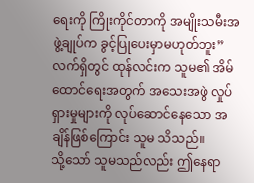ရေးကို ကြိုးကိုင်တာကို အမျိုးသမီးအဖွဲ့ချုပ်က ခွင့်ပြုပေးမှာမဟုတ်ဘူး”
လက်ရှိတွင် ထုန်လင်းက သူမ၏ အိမ်ထောင်ရေးအတွက် အသေးအဖွဲ လှုပ်ရှားမှုများကို လုပ်ဆောင်နေသော အချိန်ဖြစ်ကြောင်း သူမ သိသည်။
သို့သော် သူမသည်လည်း ဤနေရာ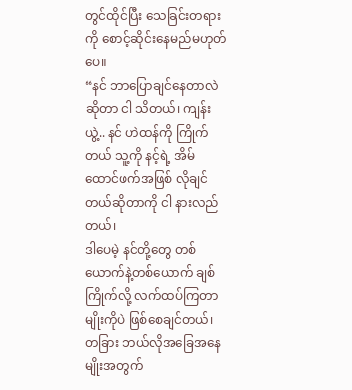တွင်ထိုင်ပြီး သေခြင်းတရားကို စောင့်ဆိုင်းနေမည်မဟုတ်ပေ။
“နင် ဘာပြောချင်နေတာလဲဆိုတာ ငါ သိတယ်၊ ကျန်းယွဲ့.. နင် ဟဲထန်ကို ကြိုက်တယ် သူ့ကို နင့်ရဲ့ အိမ်ထောင်ဖက်အဖြစ် လိုချင်တယ်ဆိုတာကို ငါ နားလည်တယ်၊
ဒါပေမဲ့ နင်တို့တွေ တစ်ယောက်နဲ့တစ်ယောက် ချစ်ကြိုက်လို့ လက်ထပ်ကြတာမျိုးကိုပဲ ဖြစ်စေချင်တယ်၊ တခြား ဘယ်လိုအခြေအနေမျိုးအတွက်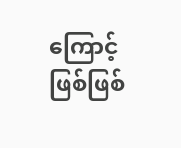ကြောင့်ဖြစ်ဖြစ်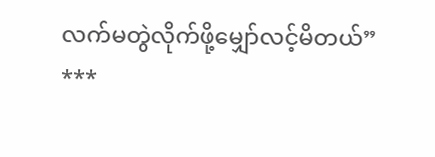လက်မတွဲလိုက်ဖို့မျှော်လင့်မိတယ်”
***